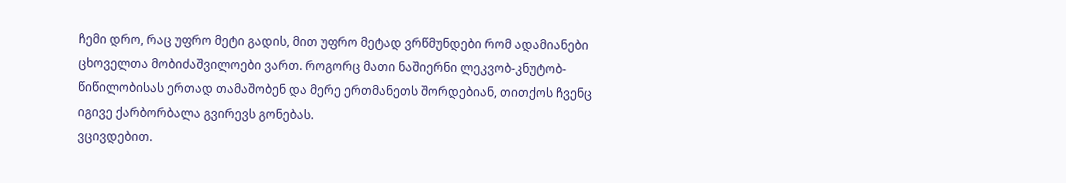ჩემი დრო, რაც უფრო მეტი გადის, მით უფრო მეტად ვრწმუნდები რომ ადამიანები ცხოველთა მობიძაშვილოები ვართ. როგორც მათი ნაშიერნი ლეკვობ-კნუტობ-წიწილობისას ერთად თამაშობენ და მერე ერთმანეთს შორდებიან, თითქოს ჩვენც იგივე ქარბორბალა გვირევს გონებას.
ვცივდებით.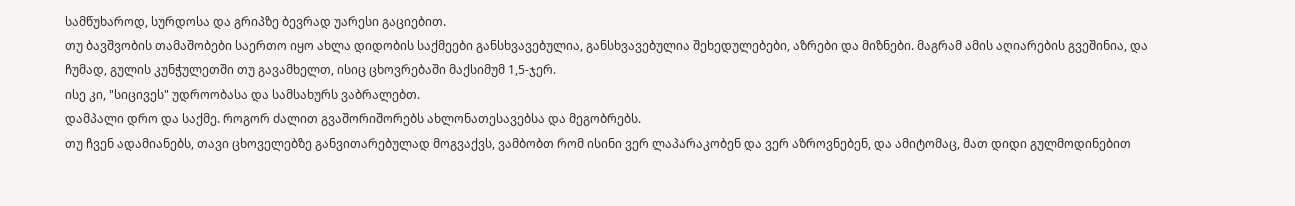სამწუხაროდ, სურდოსა და გრიპზე ბევრად უარესი გაციებით.
თუ ბავშვობის თამაშობები საერთო იყო ახლა დიდობის საქმეები განსხვავებულია, განსხვავებულია შეხედულებები, აზრები და მიზნები. მაგრამ ამის აღიარების გვეშინია, და ჩუმად, გულის კუნჭულეთში თუ გავამხელთ, ისიც ცხოვრებაში მაქსიმუმ 1,5-ჯერ.
ისე კი, "სიცივეს" უდროობასა და სამსახურს ვაბრალებთ.
დამპალი დრო და საქმე. როგორ ძალით გვაშორიშორებს ახლონათესავებსა და მეგობრებს.
თუ ჩვენ ადამიანებს, თავი ცხოველებზე განვითარებულად მოგვაქვს, ვამბობთ რომ ისინი ვერ ლაპარაკობენ და ვერ აზროვნებენ, და ამიტომაც, მათ დიდი გულმოდინებით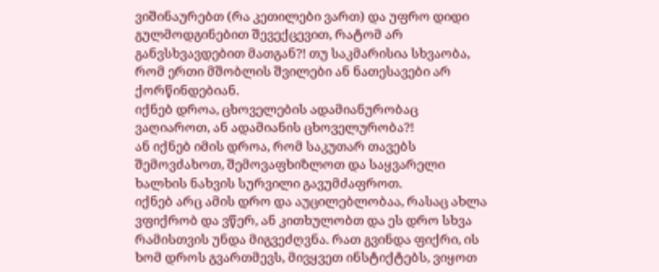ვიშინაურებთ (რა კეთილები ვართ) და უფრო დიდი გულმოდგინებით შევექცევით, რატომ არ განვსხვავდებით მათგან?! თუ საკმარისია სხვაობა, რომ ერთი მშობლის შვილები ან ნათესავები არ ქორწინდებიან.
იქნებ დროა, ცხოველების ადამიანურობაც ვაღიაროთ, ან ადამიანის ცხოველურობა?!
ან იქნებ იმის დროა, რომ საკუთარ თავებს შემოვძახოთ, შემოვაფხიზლოთ და საყვარელი ხალხის ნახვის სურვილი გავუმძაფროთ.
იქნებ არც ამის დრო და აუცილებლობაა, რასაც ახლა ვფიქრობ და ვწერ, ან კითხულობთ და ეს დრო სხვა რამისთვის უნდა მიგვეძღვნა. რათ გვინდა ფიქრი, ის ხომ დროს გვართმევს, მივყვეთ ინსტიქტებს, ვიყოთ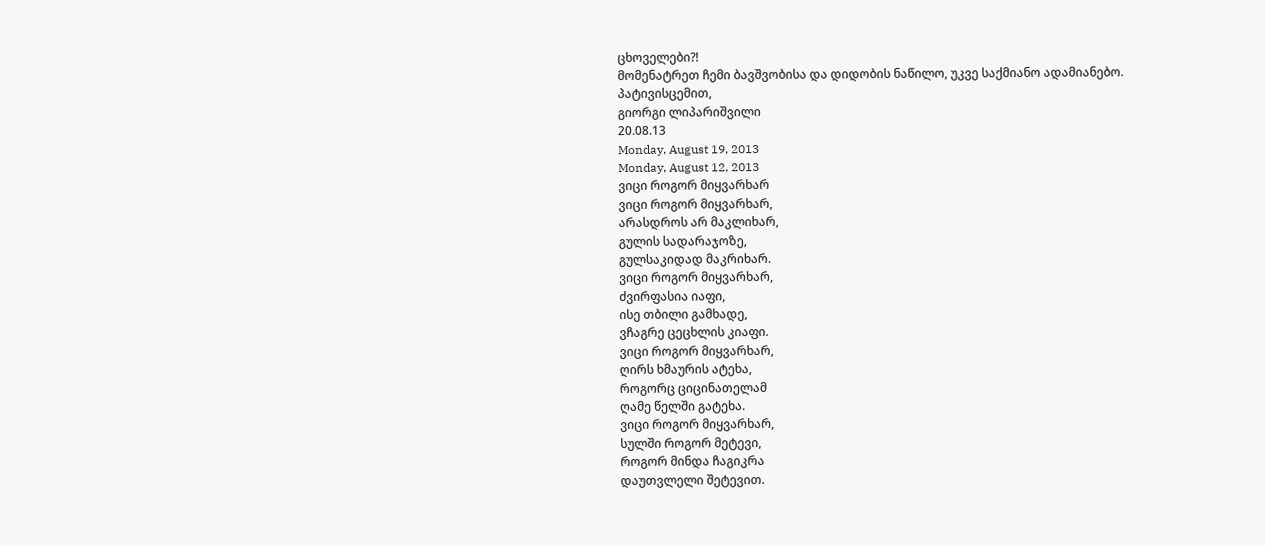ცხოველები?!
მომენატრეთ ჩემი ბავშვობისა და დიდობის ნაწილო, უკვე საქმიანო ადამიანებო.
პატივისცემით,
გიორგი ლიპარიშვილი
20.08.13
Monday, August 19, 2013
Monday, August 12, 2013
ვიცი როგორ მიყვარხარ
ვიცი როგორ მიყვარხარ,
არასდროს არ მაკლიხარ,
გულის სადარაჯოზე,
გულსაკიდად მაკრიხარ.
ვიცი როგორ მიყვარხარ,
ძვირფასია იაფი,
ისე თბილი გამხადე,
ვჩაგრე ცეცხლის კიაფი.
ვიცი როგორ მიყვარხარ,
ღირს ხმაურის ატეხა,
როგორც ციცინათელამ
ღამე წელში გატეხა.
ვიცი როგორ მიყვარხარ,
სულში როგორ მეტევი,
როგორ მინდა ჩაგიკრა
დაუთვლელი შეტევით.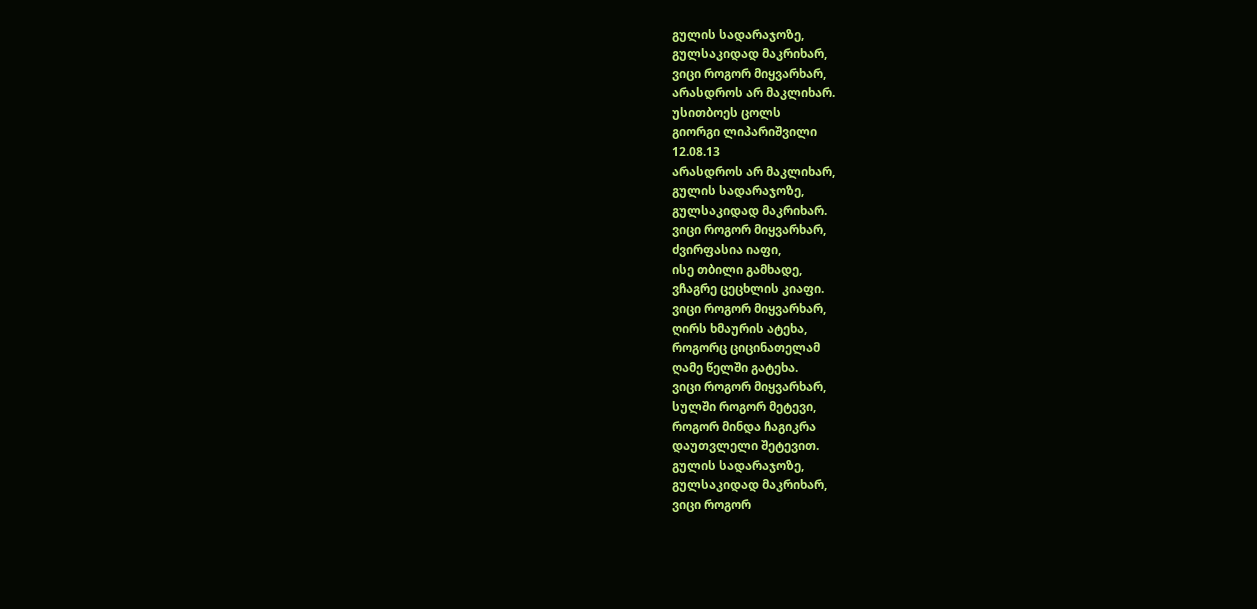გულის სადარაჯოზე,
გულსაკიდად მაკრიხარ,
ვიცი როგორ მიყვარხარ,
არასდროს არ მაკლიხარ.
უსითბოეს ცოლს
გიორგი ლიპარიშვილი
12.08.13
არასდროს არ მაკლიხარ,
გულის სადარაჯოზე,
გულსაკიდად მაკრიხარ.
ვიცი როგორ მიყვარხარ,
ძვირფასია იაფი,
ისე თბილი გამხადე,
ვჩაგრე ცეცხლის კიაფი.
ვიცი როგორ მიყვარხარ,
ღირს ხმაურის ატეხა,
როგორც ციცინათელამ
ღამე წელში გატეხა.
ვიცი როგორ მიყვარხარ,
სულში როგორ მეტევი,
როგორ მინდა ჩაგიკრა
დაუთვლელი შეტევით.
გულის სადარაჯოზე,
გულსაკიდად მაკრიხარ,
ვიცი როგორ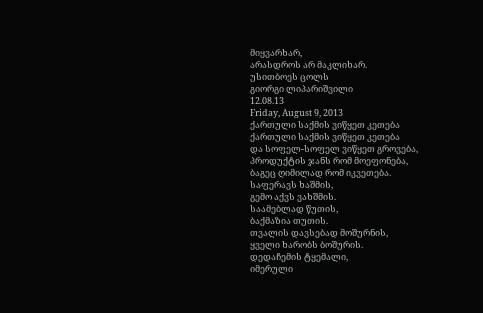მიყვარხარ,
არასდროს არ მაკლიხარ.
უსითბოეს ცოლს
გიორგი ლიპარიშვილი
12.08.13
Friday, August 9, 2013
ქართული საქმის ვიწყეთ კეთება
ქართული საქმის ვიწყეთ კეთება
და სოფელ-სოფელ ვიწყეთ გროვება,
პროდუქტის ჯანს რომ მოეფონება,
ბაგეც ღიმილად რომ იკვეთება.
საფერავს ხაშმის,
გემო აქვს ვახშმის.
საამებლად წუთის,
ბაქმაზია თუთის.
თვალის დავსებად მოშურნის,
ყველი ხარობს ბოშურის.
დედაჩემის ტყემალი,
იმერული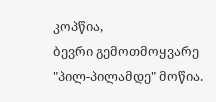კოპწია,
ბევრი გემოთმოყვარე
"პილ-პილამდე" მოწია.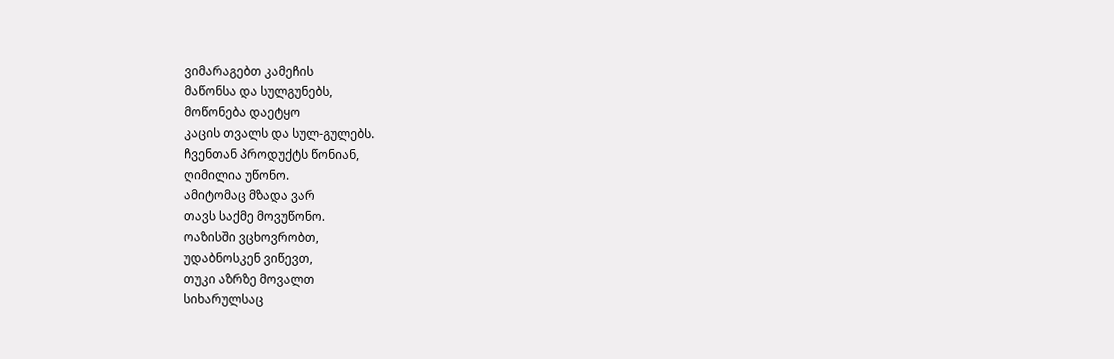ვიმარაგებთ კამეჩის
მაწონსა და სულგუნებს,
მოწონება დაეტყო
კაცის თვალს და სულ-გულებს.
ჩვენთან პროდუქტს წონიან,
ღიმილია უწონო.
ამიტომაც მზადა ვარ
თავს საქმე მოვუწონო.
ოაზისში ვცხოვრობთ,
უდაბნოსკენ ვიწევთ,
თუკი აზრზე მოვალთ
სიხარულსაც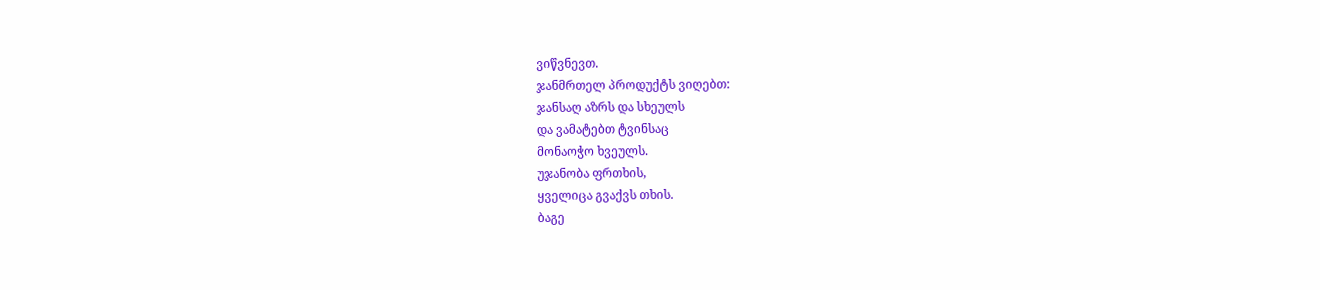ვიწვნევთ.
ჯანმრთელ პროდუქტს ვიღებთ:
ჯანსაღ აზრს და სხეულს
და ვამატებთ ტვინსაც
მონაოჭო ხვეულს.
უჯანობა ფრთხის,
ყველიცა გვაქვს თხის.
ბაგე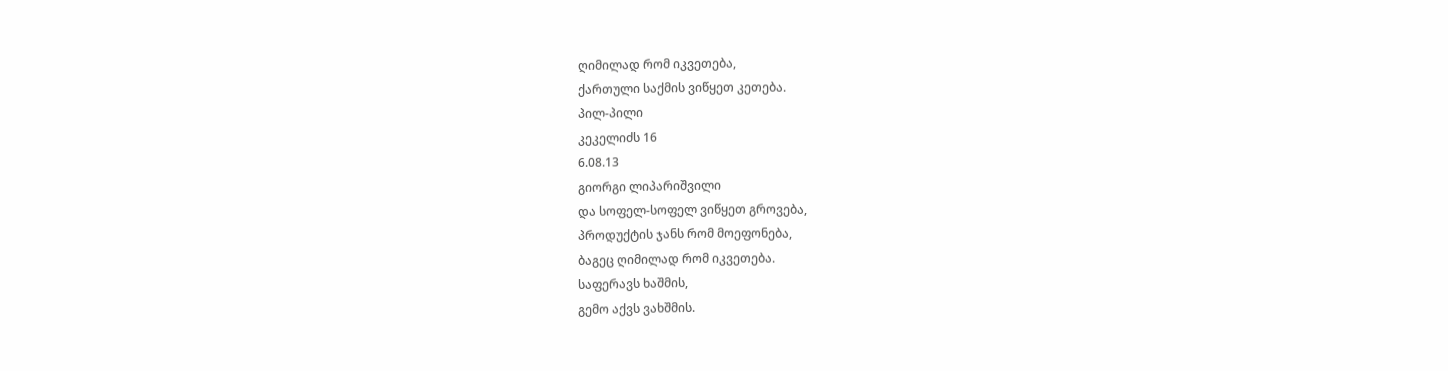ღიმილად რომ იკვეთება,
ქართული საქმის ვიწყეთ კეთება.
პილ-პილი
კეკელიძს 16
6.08.13
გიორგი ლიპარიშვილი
და სოფელ-სოფელ ვიწყეთ გროვება,
პროდუქტის ჯანს რომ მოეფონება,
ბაგეც ღიმილად რომ იკვეთება.
საფერავს ხაშმის,
გემო აქვს ვახშმის.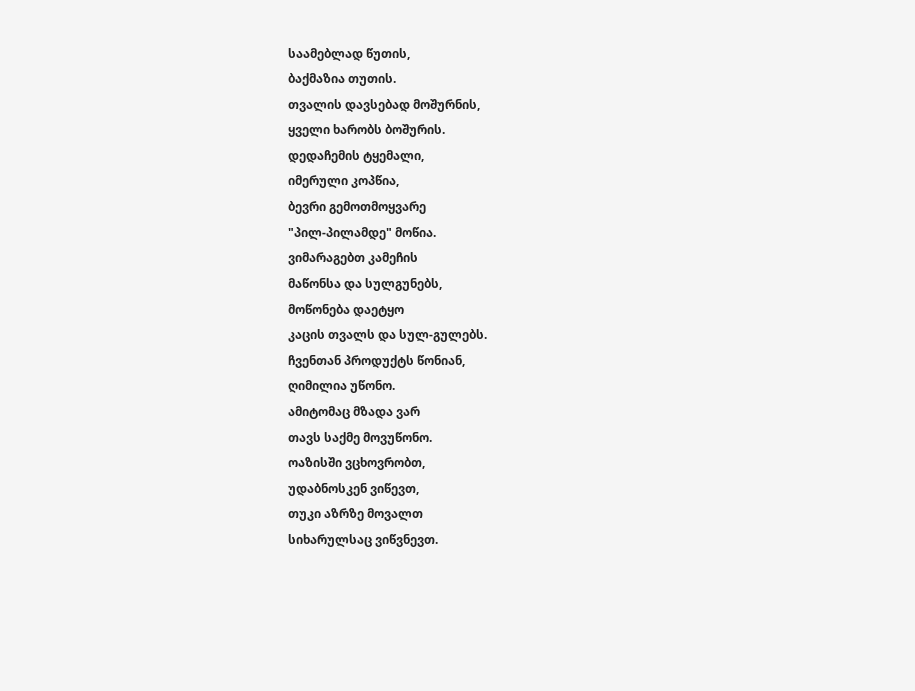საამებლად წუთის,
ბაქმაზია თუთის.
თვალის დავსებად მოშურნის,
ყველი ხარობს ბოშურის.
დედაჩემის ტყემალი,
იმერული კოპწია,
ბევრი გემოთმოყვარე
"პილ-პილამდე" მოწია.
ვიმარაგებთ კამეჩის
მაწონსა და სულგუნებს,
მოწონება დაეტყო
კაცის თვალს და სულ-გულებს.
ჩვენთან პროდუქტს წონიან,
ღიმილია უწონო.
ამიტომაც მზადა ვარ
თავს საქმე მოვუწონო.
ოაზისში ვცხოვრობთ,
უდაბნოსკენ ვიწევთ,
თუკი აზრზე მოვალთ
სიხარულსაც ვიწვნევთ.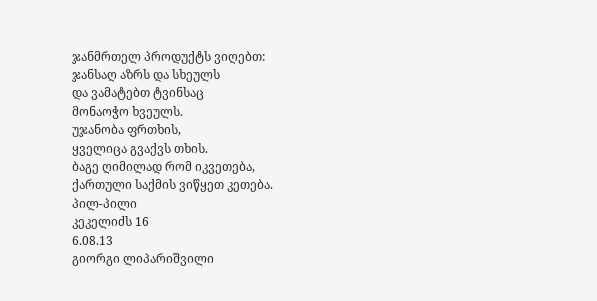ჯანმრთელ პროდუქტს ვიღებთ:
ჯანსაღ აზრს და სხეულს
და ვამატებთ ტვინსაც
მონაოჭო ხვეულს.
უჯანობა ფრთხის,
ყველიცა გვაქვს თხის.
ბაგე ღიმილად რომ იკვეთება,
ქართული საქმის ვიწყეთ კეთება.
პილ-პილი
კეკელიძს 16
6.08.13
გიორგი ლიპარიშვილი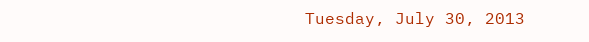Tuesday, July 30, 2013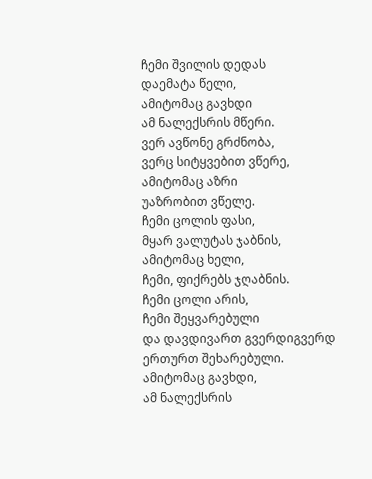ჩემი შვილის დედას
დაემატა წელი,
ამიტომაც გავხდი
ამ ნალექსრის მწერი.
ვერ ავწონე გრძნობა,
ვერც სიტყვებით ვწერე,
ამიტომაც აზრი
უაზრობით ვწელე.
ჩემი ცოლის ფასი,
მყარ ვალუტას ჯაბნის,
ამიტომაც ხელი,
ჩემი, ფიქრებს ჯღაბნის.
ჩემი ცოლი არის,
ჩემი შეყვარებული
და დავდივართ გვერდიგვერდ
ერთურთ შეხარებული.
ამიტომაც გავხდი,
ამ ნალექსრის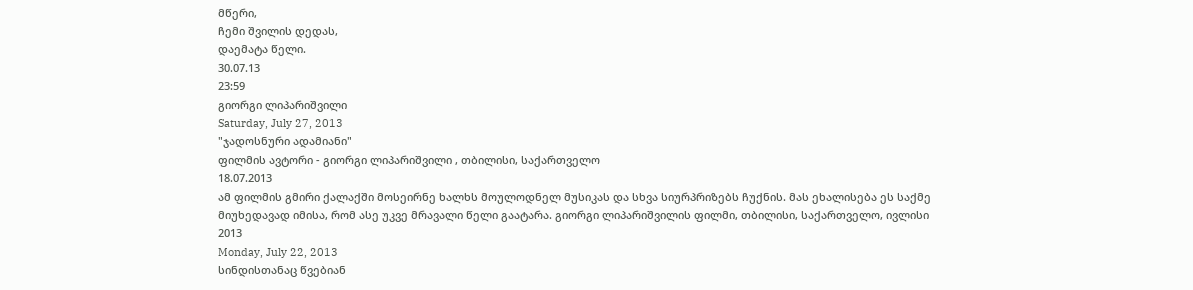მწერი,
ჩემი შვილის დედას,
დაემატა წელი.
30.07.13
23:59
გიორგი ლიპარიშვილი
Saturday, July 27, 2013
"ჯადოსნური ადამიანი"
ფილმის ავტორი - გიორგი ლიპარიშვილი , თბილისი, საქართველო
18.07.2013
ამ ფილმის გმირი ქალაქში მოსეირნე ხალხს მოულოდნელ მუსიკას და სხვა სიურპრიზებს ჩუქნის. მას ეხალისება ეს საქმე მიუხედავად იმისა, რომ ასე უკვე მრავალი წელი გაატარა. გიორგი ლიპარიშვილის ფილმი, თბილისი, საქართველო, ივლისი 2013
Monday, July 22, 2013
სინდისთანაც წვებიან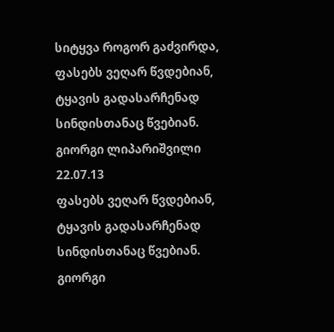სიტყვა როგორ გაძვირდა,
ფასებს ვეღარ წვდებიან,
ტყავის გადასარჩენად
სინდისთანაც წვებიან.
გიორგი ლიპარიშვილი
22.07.13
ფასებს ვეღარ წვდებიან,
ტყავის გადასარჩენად
სინდისთანაც წვებიან.
გიორგი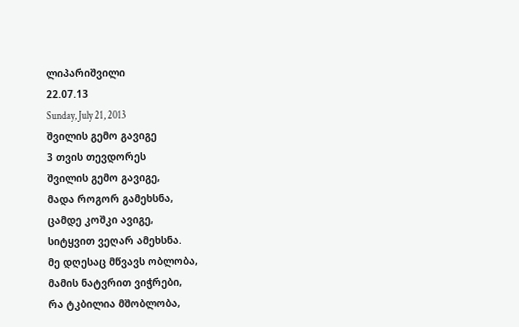ლიპარიშვილი
22.07.13
Sunday, July 21, 2013
შვილის გემო გავიგე
3 თვის თევდორეს
შვილის გემო გავიგე,
მადა როგორ გამეხსნა,
ცამდე კოშკი ავიგე,
სიტყვით ვეღარ ამეხსნა.
მე დღესაც მწვავს ობლობა,
მამის ნატვრით ვიჭრები,
რა ტკბილია მშობლობა,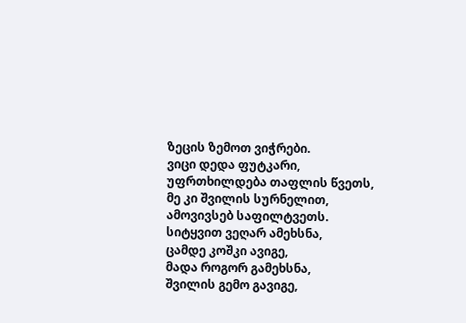ზეცის ზემოთ ვიჭრები.
ვიცი დედა ფუტკარი,
უფრთხილდება თაფლის წვეთს,
მე კი შვილის სურნელით,
ამოვივსებ საფილტვეთს.
სიტყვით ვეღარ ამეხსნა,
ცამდე კოშკი ავიგე,
მადა როგორ გამეხსნა,
შვილის გემო გავიგე,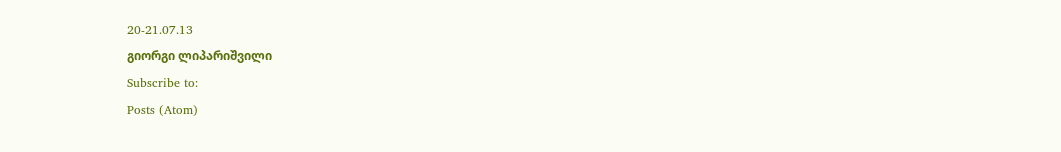20-21.07.13
გიორგი ლიპარიშვილი
Subscribe to:
Posts (Atom)